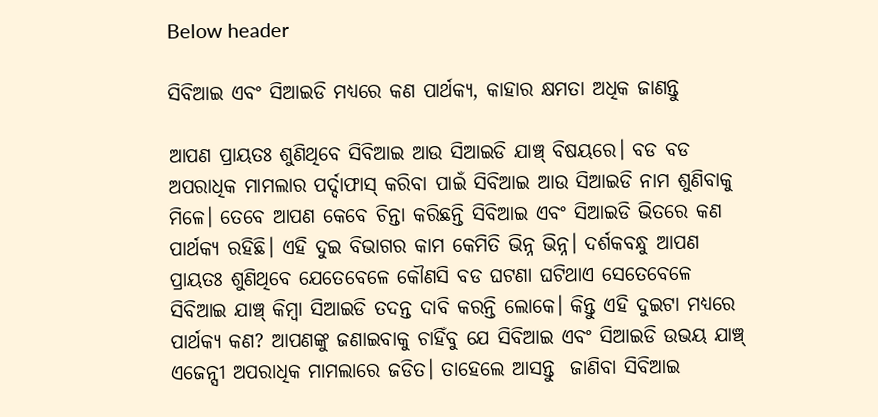Below header

ସିବିଆଇ ଏବଂ ସିଆଇଡି ମଧ୍ୟରେ କଣ ପାର୍ଥକ୍ୟ, କାହାର କ୍ଷମତା ଅଧିକ ଜାଣନ୍ତୁ

ଆପଣ ପ୍ରାୟତଃ ଶୁଣିଥିବେ ସିବିଆଇ ଆଉ ସିଆଇଡି ଯାଞ୍ଚ୍‌ ବିଷୟରେ। ବଡ ବଡ ଅପରାଧିକ ମାମଲାର ପର୍ଦ୍ଦାଫାସ୍‌ କରିବା ପାଇଁ ସିବିଆଇ ଆଉ ସିଆଇଡି ନାମ ଶୁଣିବାକୁ ମିଳେ। ତେବେ ଆପଣ କେବେ ଚିନ୍ତା କରିଛନ୍ତି ସିବିଆଇ ଏବଂ ସିଆଇଡି ଭିତରେ କଣ ପାର୍ଥକ୍ୟ ରହିଛି। ଏହି ଦୁଇ ବିଭାଗର କାମ କେମିତି ଭିନ୍ନ ଭିନ୍ନ। ଦର୍ଶକବନ୍ଧୁ ଆପଣ ପ୍ରାୟତଃ ଶୁଣିଥିବେ ଯେତେବେଳେ କୌଣସି ବଡ ଘଟଣା ଘଟିଥାଏ ସେତେବେଳେ ସିବିଆଇ ଯାଞ୍ଚ୍‌ କିମ୍ବା ସିଆଇଡି ତଦନ୍ତ ଦାବି କରନ୍ତି ଲୋକେ। କିନ୍ତୁ ଏହି ଦୁଇଟା ମଧ୍ୟରେ ପାର୍ଥକ୍ୟ କଣ? ଆପଣଙ୍କୁ ଜଣାଇବାକୁ ଚାହିଁବୁ ଯେ ସିବିଆଇ ଏବଂ ସିଆଇଡି ଉଭୟ ଯାଞ୍ଚ୍‌ ଏଜେନ୍ସୀ ଅପରାଧିକ ମାମଲାରେ ଜଡିତ। ତାହେଲେ ଆସନ୍ତୁ  ଜାଣିବା ସିବିଆଇ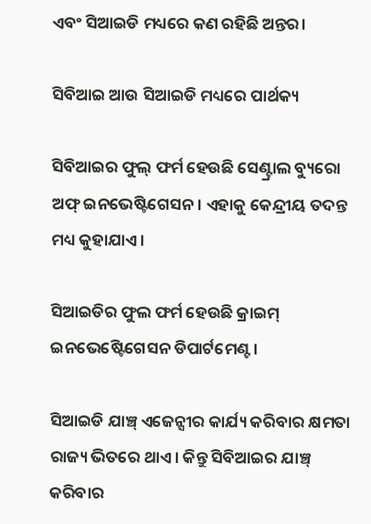ଏବଂ ସିଆଇଡି ମଧ୍ୟରେ କଣ ରହିଛି ଅନ୍ତର।

ସିବିଆଇ ଆଉ ସିଆଇଡି ମଧ୍ୟରେ ପାର୍ଥକ୍ୟ

ସିବିଆଇର ଫୁଲ୍‌ ଫର୍ମ ହେଉଛି ସେଣ୍ଟ୍ରାଲ ବ୍ୟୁରୋ ଅଫ୍‌ ଇନଭେଷ୍ଟିଗେସନ। ଏହାକୁ କେନ୍ଦ୍ରୀୟ ତଦନ୍ତ ମଧ୍ୟ କୁହାଯାଏ।

ସିଆଇଡିର ଫୁଲ ଫର୍ମ ହେଉଛି କ୍ରାଇମ୍‌ ଇନଭେଷ୍ଟେିଗେସନ ଡିପାର୍ଟମେଣ୍ଟ।

ସିଆଇଡି ଯାଞ୍ଚ୍‌ ଏଜେନ୍ସୀର କାର୍ଯ୍ୟ କରିବାର କ୍ଷମତା ରାଜ୍ୟ ଭିତରେ ଥାଏ। କିନ୍ତୁ ସିବିଆଇର ଯାଞ୍ଚ୍‌ କରିବାର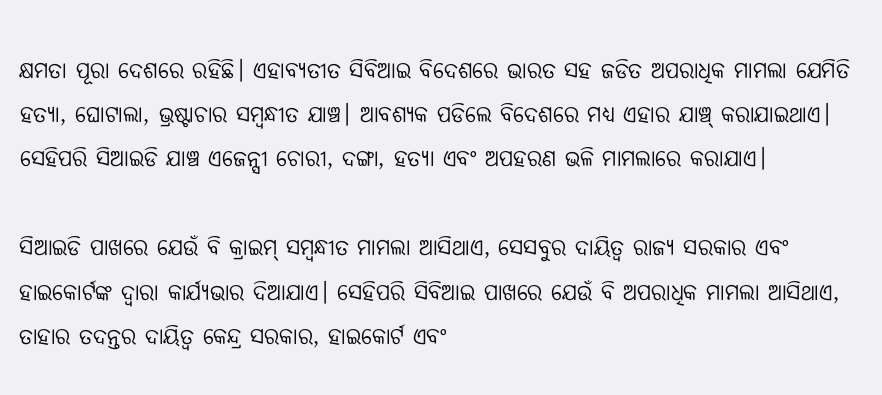କ୍ଷମତା ପୂରା ଦେଶରେ ରହିଛି। ଏହାବ୍ୟତୀତ ସିବିଆଇ ବିଦେଶରେ ଭାରତ ସହ ଜଡିତ ଅପରାଧିକ ମାମଲା ଯେମିତି ହତ୍ୟା, ଘୋଟାଲା, ଭ୍ରଷ୍ଟାଚାର ସମ୍ବନ୍ଧୀତ ଯାଞ୍ଚ। ଆବଶ୍ୟକ ପଡିଲେ ବିଦେଶରେ ମଧ୍ୟ ଏହାର ଯାଞ୍ଚ୍‌ କରାଯାଇଥାଏ। ସେହିପରି ସିଆଇଡି ଯାଞ୍ଚ ଏଜେନ୍ସୀ ଚୋରୀ, ଦଙ୍ଗା, ହତ୍ୟା ଏବଂ ଅପହରଣ ଭଳି ମାମଲାରେ କରାଯାଏ।

ସିଆଇଡି ପାଖରେ ଯେଉଁ ବି କ୍ରାଇମ୍‌ ସମ୍ବନ୍ଧୀତ ମାମଲା ଆସିଥାଏ, ସେସବୁର ଦାୟିତ୍ୱ ରାଜ୍ୟ ସରକାର ଏବଂ ହାଇକୋର୍ଟଙ୍କ ଦ୍ୱାରା କାର୍ଯ୍ୟଭାର ଦିଆଯାଏ। ସେହିପରି ସିବିଆଇ ପାଖରେ ଯେଉଁ ବି ଅପରାଧିକ ମାମଲା ଆସିଥାଏ, ତାହାର ତଦନ୍ତର ଦାୟିତ୍ୱ କେନ୍ଦ୍ର ସରକାର, ହାଇକୋର୍ଟ ଏବଂ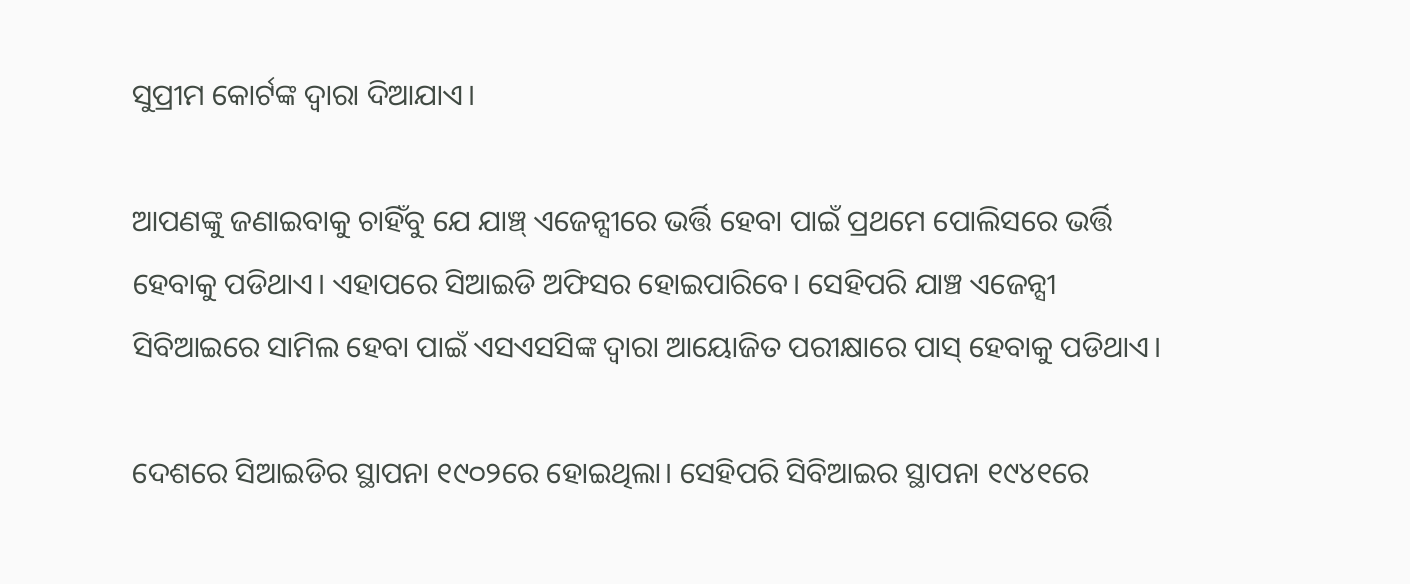ସୁପ୍ରୀମ କୋର୍ଟଙ୍କ ଦ୍ୱାରା ଦିଆଯାଏ।

ଆପଣଙ୍କୁ ଜଣାଇବାକୁ ଚାହିଁବୁ ଯେ ଯାଞ୍ଚ୍‌ ଏଜେନ୍ସୀରେ ଭର୍ତ୍ତି ହେବା ପାଇଁ ପ୍ରଥମେ ପୋଲିସରେ ଭର୍ତ୍ତି ହେବାକୁ ପଡିଥାଏ। ଏହାପରେ ସିଆଇଡି ଅଫିସର ହୋଇପାରିବେ। ସେହିପରି ଯାଞ୍ଚ ଏଜେନ୍ସୀ ସିବିଆଇରେ ସାମିଲ ହେବା ପାଇଁ ଏସଏସସିଙ୍କ ଦ୍ୱାରା ଆୟୋଜିତ ପରୀକ୍ଷାରେ ପାସ୍‌ ହେବାକୁ ପଡିଥାଏ।

ଦେଶରେ ସିଆଇଡିର ସ୍ଥାପନା ୧୯୦୨ରେ ହୋଇଥିଲା। ସେହିପରି ସିବିଆଇର ସ୍ଥାପନା ୧୯୪୧ରେ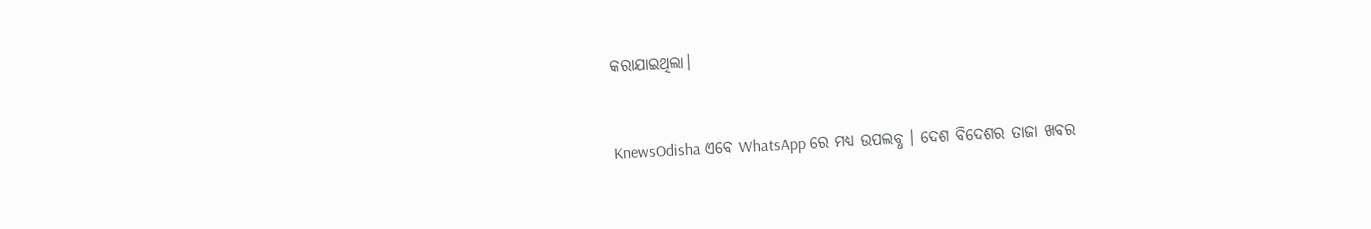କରାଯାଇଥିଲା।


KnewsOdisha ଏବେ WhatsApp ରେ ମଧ୍ୟ ଉପଲବ୍ଧ । ଦେଶ ବିଦେଶର ତାଜା ଖବର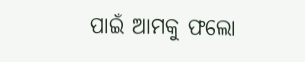ପାଇଁ ଆମକୁ ଫଲୋ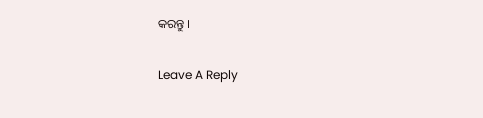କରନ୍ତୁ ।

Leave A Reply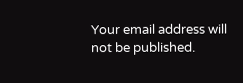Your email address will not be published.